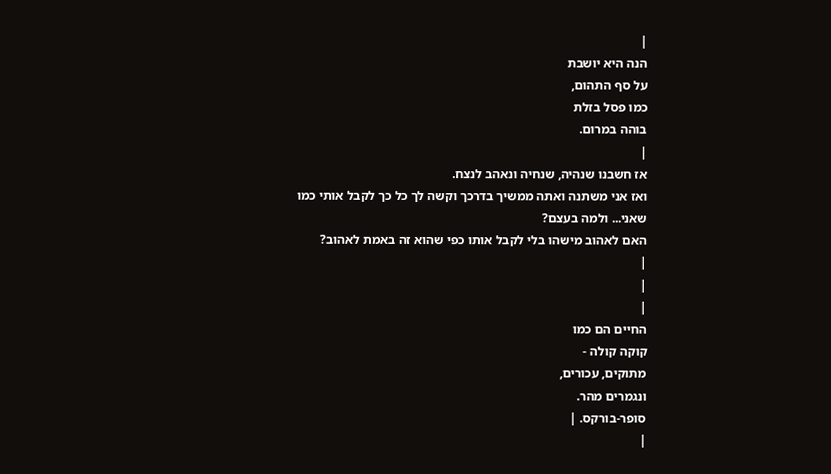|
הנה היא יושבת
על סף התהום,
כמו פסל בזלת
בוהה במרום.
|
אז חשבנו שנהיה, שנחיה ונאהב לנצח.
ואז אני משתנה ואתה ממשיך בדרכך וקשה לך כל כך לקבל אותי כמו
שאני... ולמה בעצם?
האם לאהוב מישהו בלי לקבל אותו כפי שהוא זה באמת לאהוב?
|
|
|
החיים הם כמו
קוקה קולה -
מתוקים, עכורים,
ונגמרים מהר.
סופר-בורקס. |
|